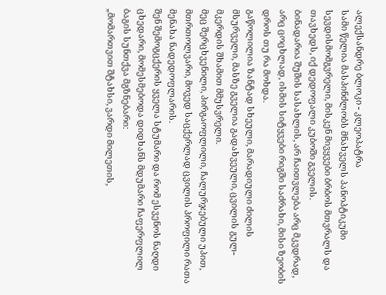ალექსანდრე ბლოკი - კლეოპატრა
სამი წელია მასპინძლობს მნახველს პანოპტიკუმი სევდისმომგვრელი, მისკენ მივყვები ბრბოს მთვრალს და თავხედს, იქ დედოფალი კუბოში გველის.
ბინადარია შუშის სასახლის, არ ჩაითვლება არც მკვდრად, არც ცოცხლად, ისმის სიტყვები რიგში საძრახი, მისი ზეობის დროს თუ რა მოხდა.
გაწოლილია ზანტად სხეული, მარადიული ძილის მსურველი, მასზე გველია გადახვეული, ცვილის გულ-მკერდის შხამით მმუსვრელი.
მეც შერცხვენილი, პირგაოფლილი, ჩალურჯებული უპით, მთრთოლვარი, მოვედ საცქერლად ცვილის პროფილი რათა მენახა ნადედოფლარის.
შენ შემოგცქერის ყველა სტუმარი და რომ ესვენოს ნაღდი ცხედარი, მომესმებოდა დიდხანს მდუმარი ჩაფერფლილ ბაგის სუნთქვა მგზნებარი:
„მომართვით შტახსი, ვარდი მილეთის,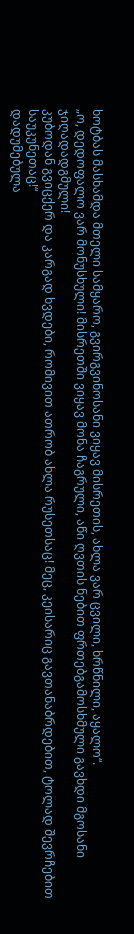ხოტბას მასხამდა მთელი სამყარო, გვირგვინოსანი ვიყავ მისრეთის, ახლა ვარ ცვილი, ხრწნილი, აყალო“.
„ო, დედოფალო ვარ მონუსხული! მისრეთში ვიყავ მონა ჩაგრული, აწი ღვთის ნებით ფრთებგამოსხმული გავხდი მგოსანი ჯიღადადგმული!
კუბოდან გვიცქერ და კარგად ხვდები, რომივით ათრობ ახლა რუსეთსაც! მეც, კეისარიც გავთანაბრდებით, ტოლად შევრჩებით საუკუნეთაც!“
დადუმებულა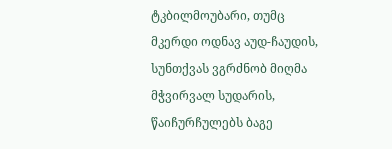ტკბილმოუბარი, თუმც მკერდი ოდნავ აუდ-ჩაუდის, სუნთქვას ვგრძნობ მიღმა მჭვირვალ სუდარის, წაიჩურჩულებს ბაგე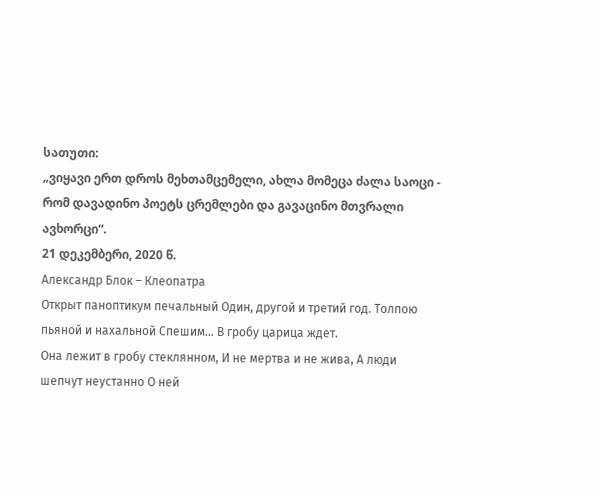სათუთი:
„ვიყავი ერთ დროს მეხთამცემელი, ახლა მომეცა ძალა საოცი - რომ დავადინო პოეტს ცრემლები და გავაცინო მთვრალი ავხორცი“.
21 დეკემბერი, 2020 წ.
Александр Блок – Клеопатра
Открыт паноптикум печальный Один, другой и третий год. Толпою пьяной и нахальной Спешим… В гробу царица ждет.
Она лежит в гробу стеклянном, И не мертва и не жива, А люди шепчут неустанно О ней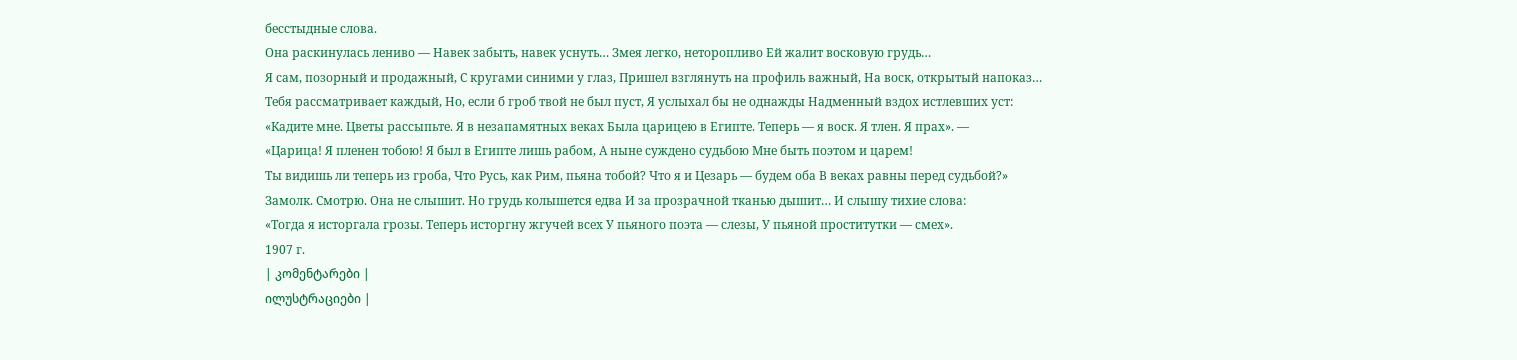бесстыдные слова.
Она раскинулась лениво — Навек забыть, навек уснуть… Змея легко, неторопливо Ей жалит восковую грудь…
Я сам, позорный и продажный, С кругами синими у глаз, Пришел взглянуть на профиль важный, На воск, открытый напоказ…
Тебя рассматривает каждый, Но, если б гроб твой не был пуст, Я услыхал бы не однажды Надменный вздох истлевших уст:
«Кадите мне. Цветы рассыпьте. Я в незапамятных веках Была царицею в Египте. Теперь — я воск. Я тлен. Я прах». —
«Царица! Я пленен тобою! Я был в Египте лишь рабом, А ныне суждено судьбою Мне быть поэтом и царем!
Ты видишь ли теперь из гроба, Что Русь, как Рим, пьяна тобой? Что я и Цезарь — будем оба В веках равны перед судьбой?»
Замолк. Смотрю. Она не слышит. Но грудь колышется едва И за прозрачной тканью дышит… И слышу тихие слова:
«Тогда я исторгала грозы. Теперь исторгну жгучей всех У пьяного поэта — слезы, У пьяной проститутки — смех».
1907 г.
| კომენტარები |
ილუსტრაციები |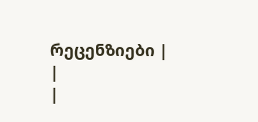რეცენზიები |
|
|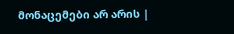მონაცემები არ არის |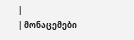|
| მონაცემები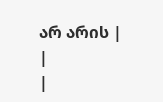არ არის |
|
|